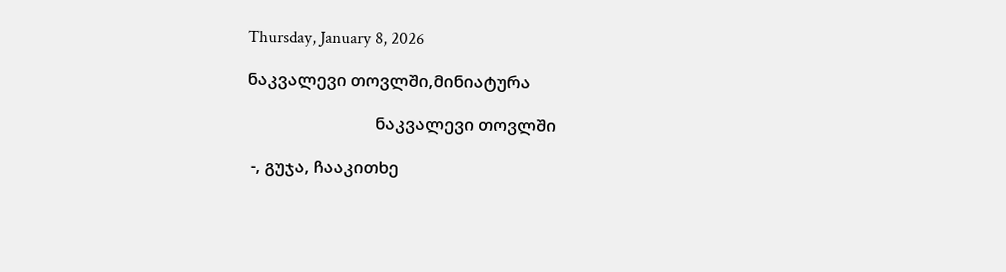Thursday, January 8, 2026

ნაკვალევი თოვლში,მინიატურა

                                ნაკვალევი თოვლში

 -, გუჯა, ჩააკითხე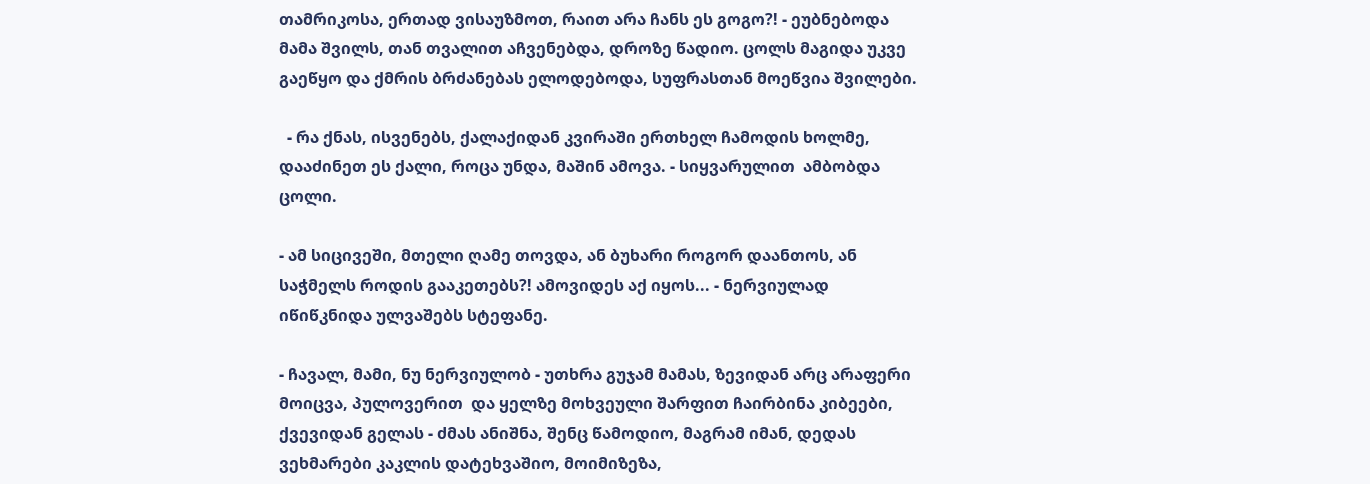თამრიკოსა, ერთად ვისაუზმოთ, რაით არა ჩანს ეს გოგო?! - ეუბნებოდა მამა შვილს, თან თვალით აჩვენებდა, დროზე წადიო. ცოლს მაგიდა უკვე გაეწყო და ქმრის ბრძანებას ელოდებოდა, სუფრასთან მოეწვია შვილები.

  - რა ქნას, ისვენებს, ქალაქიდან კვირაში ერთხელ ჩამოდის ხოლმე, დააძინეთ ეს ქალი, როცა უნდა, მაშინ ამოვა. - სიყვარულით  ამბობდა ცოლი.

- ამ სიცივეში, მთელი ღამე თოვდა, ან ბუხარი როგორ დაანთოს, ან საჭმელს როდის გააკეთებს?! ამოვიდეს აქ იყოს... - ნერვიულად იწიწკნიდა ულვაშებს სტეფანე.

- ჩავალ, მამი, ნუ ნერვიულობ - უთხრა გუჯამ მამას, ზევიდან არც არაფერი მოიცვა, პულოვერით  და ყელზე მოხვეული შარფით ჩაირბინა კიბეები, ქვევიდან გელას - ძმას ანიშნა, შენც წამოდიო, მაგრამ იმან, დედას ვეხმარები კაკლის დატეხვაშიო, მოიმიზეზა,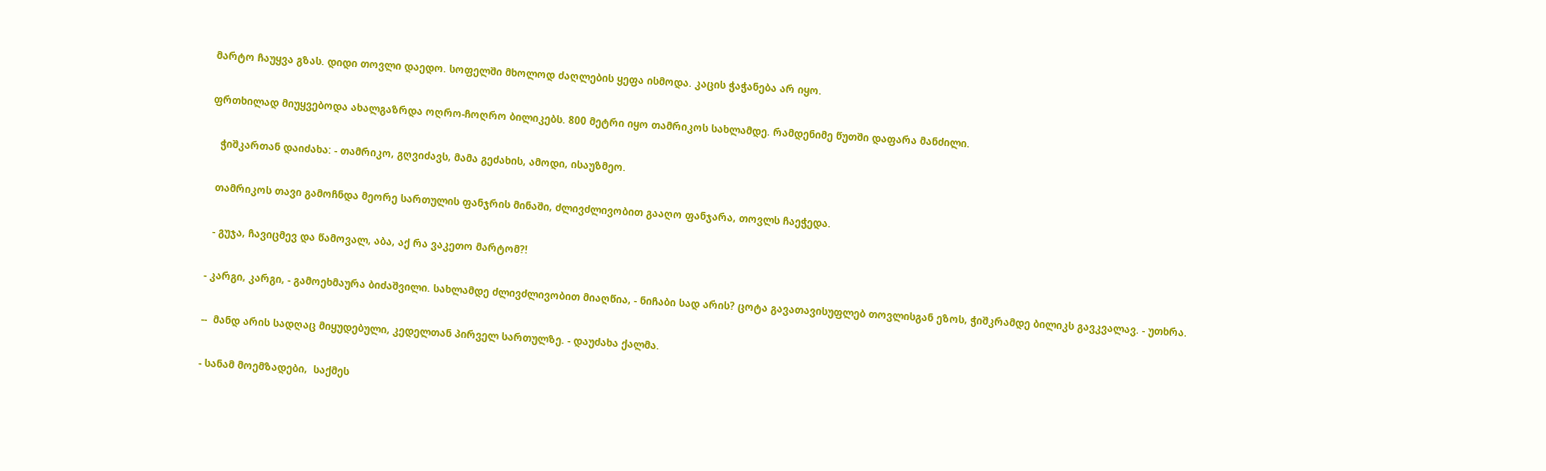მარტო ჩაუყვა გზას. დიდი თოვლი დაედო. სოფელში მხოლოდ ძაღლების ყეფა ისმოდა. კაცის ჭაჭანება არ იყო.

ფრთხილად მიუყვებოდა ახალგაზრდა ოღრო-ჩოღრო ბილიკებს. 800 მეტრი იყო თამრიკოს სახლამდე. რამდენიმე წუთში დაფარა მანძილი.

   ჭიშკართან დაიძახა: - თამრიკო, გღვიძავს, მამა გეძახის, ამოდი, ისაუზმეო.

  თამრიკოს თავი გამოჩნდა მეორე სართულის ფანჯრის მინაში, ძლივძლივობით გააღო ფანჯარა, თოვლს ჩაეჭედა.

  - გუჯა, ჩავიცმევ და წამოვალ, აბა, აქ რა ვაკეთო მარტომ?!

- კარგი, კარგი, - გამოეხმაურა ბიძაშვილი. სახლამდე ძლივძლივობით მიაღწია, - ნიჩაბი სად არის? ცოტა გავათავისუფლებ თოვლისგან ეზოს, ჭიშკრამდე ბილიკს გავკვალავ. - უთხრა.

--  მანდ არის სადღაც მიყუდებული, კედელთან პირველ სართულზე. - დაუძახა ქალმა.

- სანამ მოემზადები,  საქმეს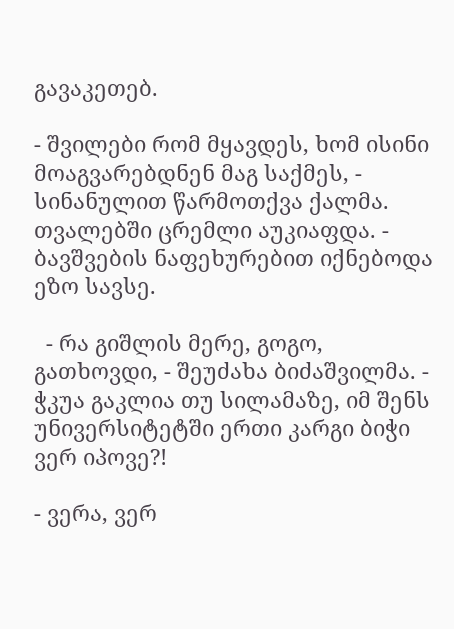გავაკეთებ.

- შვილები რომ მყავდეს, ხომ ისინი მოაგვარებდნენ მაგ საქმეს, - სინანულით წარმოთქვა ქალმა. თვალებში ცრემლი აუკიაფდა. - ბავშვების ნაფეხურებით იქნებოდა ეზო სავსე.

  - რა გიშლის მერე, გოგო, გათხოვდი, - შეუძახა ბიძაშვილმა. - ჭკუა გაკლია თუ სილამაზე, იმ შენს უნივერსიტეტში ერთი კარგი ბიჭი ვერ იპოვე?!

- ვერა, ვერ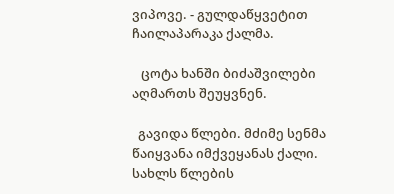ვიპოვე. - გულდაწყვეტით ჩაილაპარაკა ქალმა.

   ცოტა ხანში ბიძაშვილები აღმართს შეუყვნენ.

  გავიდა წლები. მძიმე სენმა წაიყვანა იმქვეყანას ქალი. სახლს წლების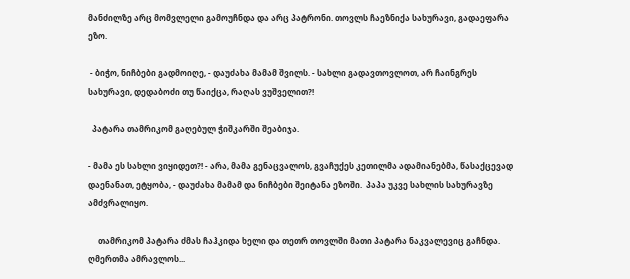მანძილზე არც მომვლელი გამოუჩნდა და არც პატრონი. თოვლს ჩაეზნიქა სახურავი, გადაეფარა ეზო.

 - ბიჭო, ნიჩბები გადმოიღე, - დაუძახა მამამ შვილს. - სახლი გადავთოვლოთ, არ ჩაინგრეს სახურავი, დედაბოძი თუ წაიქცა, რაღას ვუშველით?!

  პატარა თამრიკომ გაღებულ ჭიშკარში შეაბიჯა.

- მამა ეს სახლი ვიყიდეთ?! - არა, მამა გენაცვალოს, გვაჩუქეს კეთილმა ადამიანებმა, წასაქცევად დაენანათ, ეტყობა, - დაუძახა მამამ და ნიჩბები შეიტანა ეზოში.  პაპა უკვე სახლის სახურავზე ამძვრალიყო.

     თამრიკომ პატარა ძმას ჩაჰკიდა ხელი და თეთრ თოვლში მათი პატარა ნაკვალევიც გაჩნდა. ღმერთმა ამრავლოს...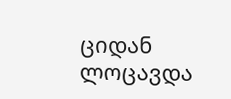ციდან ლოცავდა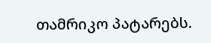თამრიკო პატარებს.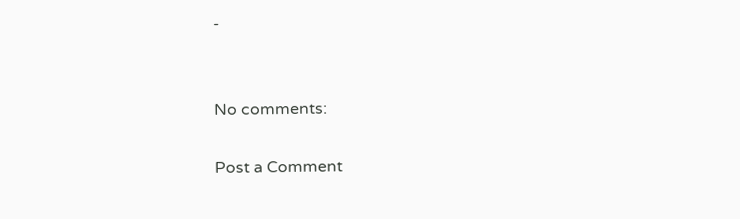-


No comments:

Post a Comment